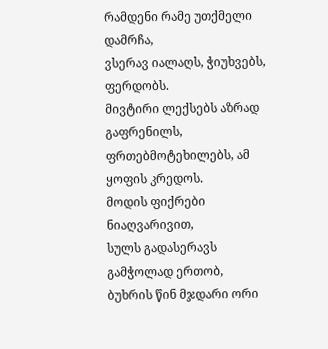რამდენი რამე უთქმელი დამრჩა,
ვსერავ იალაღს, ჭიუხვებს, ფერდობს.
მივტირი ლექსებს აზრად გაფრენილს,
ფრთებმოტეხილებს, ამ ყოფის კრედოს.
მოდის ფიქრები ნიაღვარივით,
სულს გადასერავს გამჭოლად ერთობ,
ბუხრის წინ მჯდარი ორი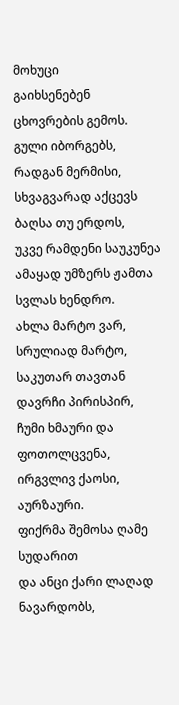მოხუცი
გაიხსენებენ ცხოვრების გემოს.
გული იბორგებს, რადგან მერმისი,
სხვაგვარად აქცევს ბაღსა თუ ერდოს,
უკვე რამდენი საუკუნეა
ამაყად უმზერს ჟამთა სვლას ხენდრო.
ახლა მარტო ვარ, სრულიად მარტო,
საკუთარ თავთან დავრჩი პირისპირ,
ჩუმი ხმაური და ფოთოლცვენა,
ირგვლივ ქაოსი, აურზაური.
ფიქრმა შემოსა ღამე სუდარით
და ანცი ქარი ლაღად ნავარდობს,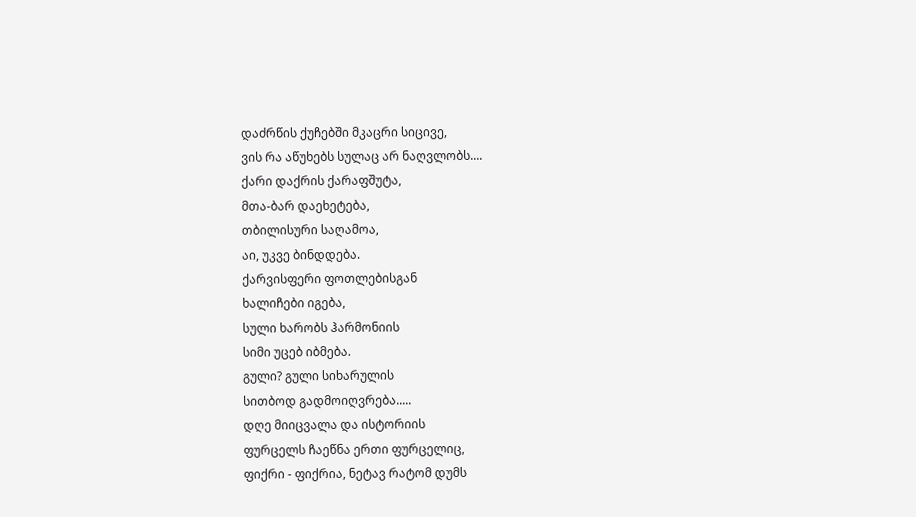დაძრწის ქუჩებში მკაცრი სიცივე,
ვის რა აწუხებს სულაც არ ნაღვლობს....
ქარი დაქრის ქარაფშუტა,
მთა-ბარ დაეხეტება,
თბილისური საღამოა,
აი, უკვე ბინდდება.
ქარვისფერი ფოთლებისგან
ხალიჩები იგება,
სული ხარობს ჰარმონიის
სიმი უცებ იბმება.
გული? გული სიხარულის
სითბოდ გადმოიღვრება.....
დღე მიიცვალა და ისტორიის
ფურცელს ჩაეწნა ერთი ფურცელიც,
ფიქრი - ფიქრია, ნეტავ რატომ დუმს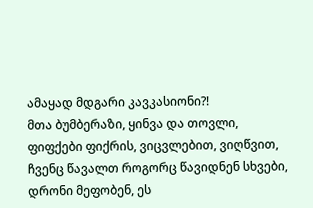ამაყად მდგარი კავკასიონი?!
მთა ბუმბერაზი, ყინვა და თოვლი,
ფიფქები ფიქრის, ვიცვლებით, ვიღწვით,
ჩვენც წავალთ როგორც წავიდნენ სხვები,
დრონი მეფობენ, ეს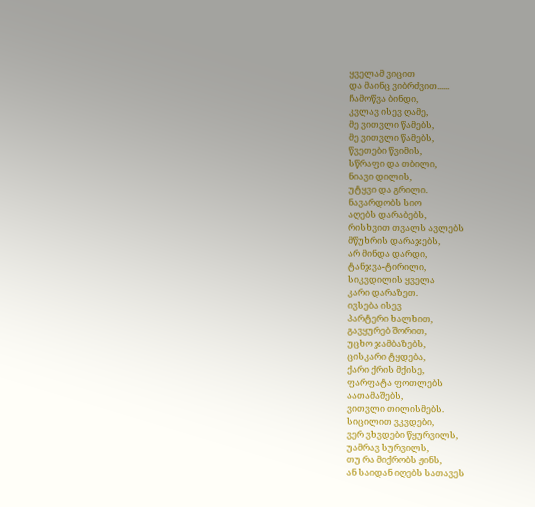ყველამ ვიცით
და მაინც ვიბრძვით......
ჩამოწვა ბინდი,
კვლავ ისევ ღამე,
მე ვითვლი წამებს,
მე ვითვლი წამებს,
წვეთები წვიმის,
სწრაფი და თბილი,
ნიავი დილის,
უტყვი და გრილი.
ნავარდობს სიო
აღებს დარაბებს,
რისხვით თვალს ავლებს
მწუხრის დარაჯებს,
არ მინდა დარდი,
ტანჯვა-ტირილი,
სიკვდილის ყველა
კარი დარაზეთ.
ივსება ისევ
პარტერი ხალხით,
გავყურებ შორით,
უცხო ჯამბაზებს,
ცისკარი ტყდება,
ქარი ქრის მქისე,
ფარფატა ფოთლებს
აათამაშებს,
ვითვლი თილისმებს.
სიცილით ვკვდები,
ვერ ვხვდები წყურვილს,
უამრავ სურვილს,
თუ რა მიქრობს ჟინს,
ან საიდან იღებს სათავეს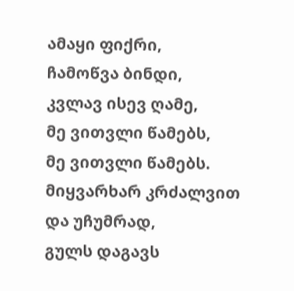ამაყი ფიქრი,
ჩამოწვა ბინდი,
კვლავ ისევ ღამე,
მე ვითვლი წამებს,
მე ვითვლი წამებს.
მიყვარხარ კრძალვით
და უჩუმრად,
გულს დაგავს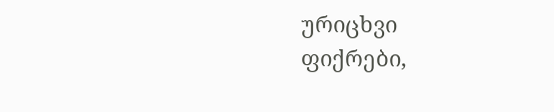ურიცხვი
ფიქრები,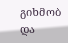გიხმობ
და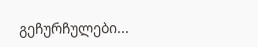გეჩურჩულები...